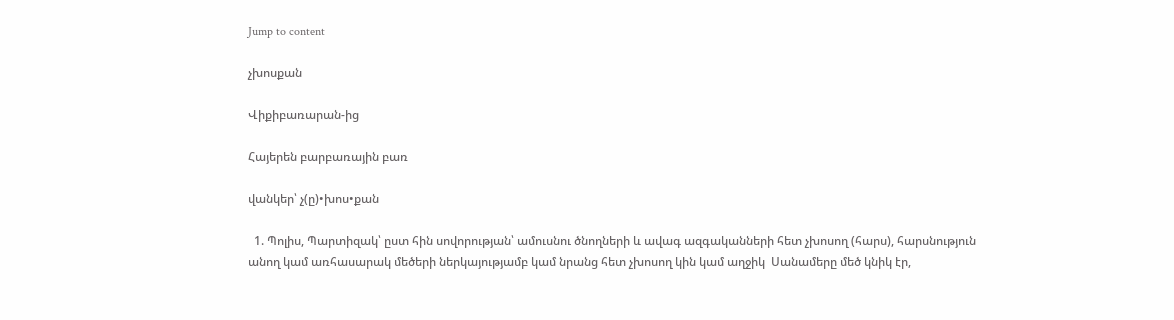Jump to content

չխոսքան

Վիքիբառարան-ից

Հայերեն բարբառային բառ

վանկեր՝ չ(ը)•խոս•քան

  1. Պոլիս, Պարտիզակ՝ ըստ հին սովորության՝ ամուսնու ծնողների և ավագ ազգականների հետ չխոսող (հարս), հարսնություն անող կամ առհասարակ մեծերի ներկայությամբ կամ նրանց հետ չխոսող կին կամ աղջիկ  Սանամերը մեծ կնիկ էր,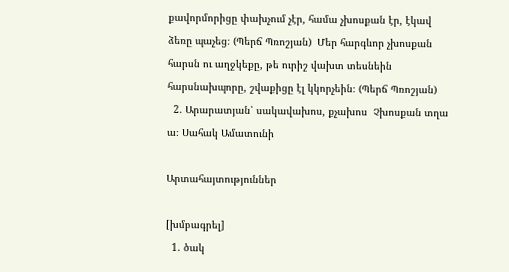քավորմորիցը փախչում չէր, համա չխոսքան էր, էկավ ձեռը պաչեց։ (Պերճ Պռոշյան)  Մեր հարգևոր չխոսքան հարսն ու աղջկեքը, թե ուրիշ վախտ տեսնեին հարսնախպորը, շվաքիցը էլ կկորչեին։ (Պերճ Պռոշյան)
  2. Արարատյան՝ սակավախոս, քչախոս  Չխոսքան տղա ա։ Սահակ Ամատունի

Արտահայտություններ

[խմբագրել]
  1. ծակ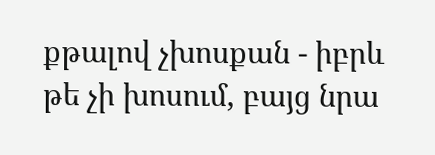քթալով չխոսքան - իբրև թե չի խոսում, բայց նրա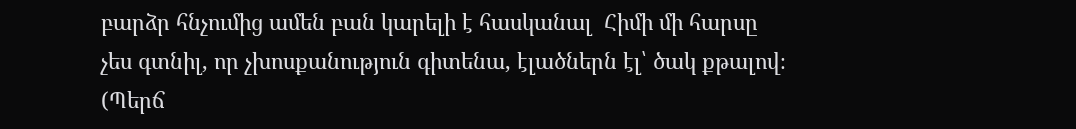բարձր հնչումից ամեն բան կարելի է հասկանալ  Հիմի մի հարսը չես գտնիլ, որ չխոսքանություն գիտենա, էլածներն էլ՝ ծակ քթալով։ (Պերճ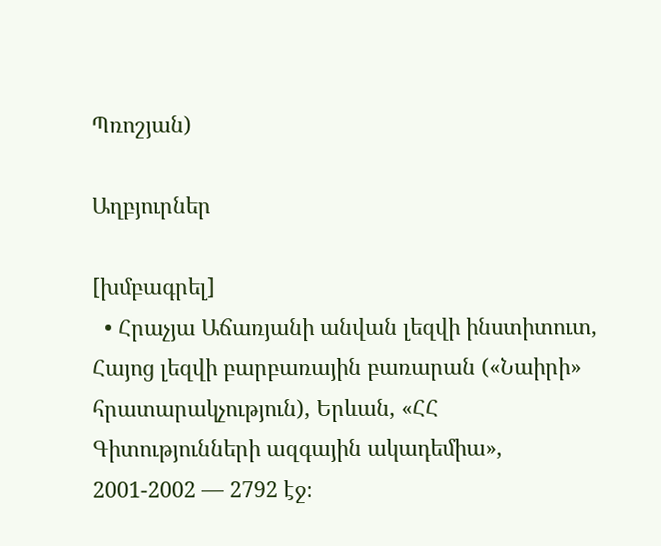Պռոշյան)

Աղբյուրներ

[խմբագրել]
  • Հրաչյա Աճառյանի անվան լեզվի ինստիտուտ, Հայոց լեզվի բարբառային բառարան («Նաիրի» հրատարակչություն), Երևան, «ՀՀ Գիտությունների ազգային ակադեմիա», 2001-2002 — 2792 էջ։